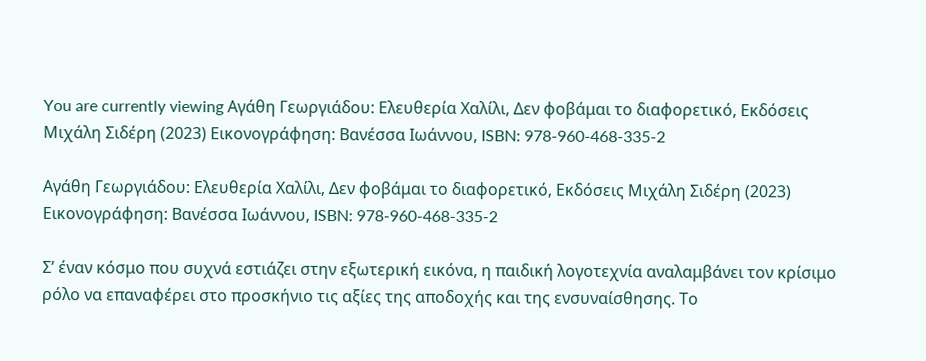You are currently viewing Αγάθη Γεωργιάδου: Ελευθερία Χαλίλι, Δεν φοβάμαι το διαφορετικό, Εκδόσεις Μιχάλη Σιδέρη (2023) Εικονογράφηση: Βανέσσα Ιωάννου, ISBN: 978-960-468-335-2

Αγάθη Γεωργιάδου: Ελευθερία Χαλίλι, Δεν φοβάμαι το διαφορετικό, Εκδόσεις Μιχάλη Σιδέρη (2023) Εικονογράφηση: Βανέσσα Ιωάννου, ISBN: 978-960-468-335-2

Σ’ έναν κόσμο που συχνά εστιάζει στην εξωτερική εικόνα, η παιδική λογοτεχνία αναλαμβάνει τον κρίσιμο ρόλο να επαναφέρει στο προσκήνιο τις αξίες της αποδοχής και της ενσυναίσθησης. Το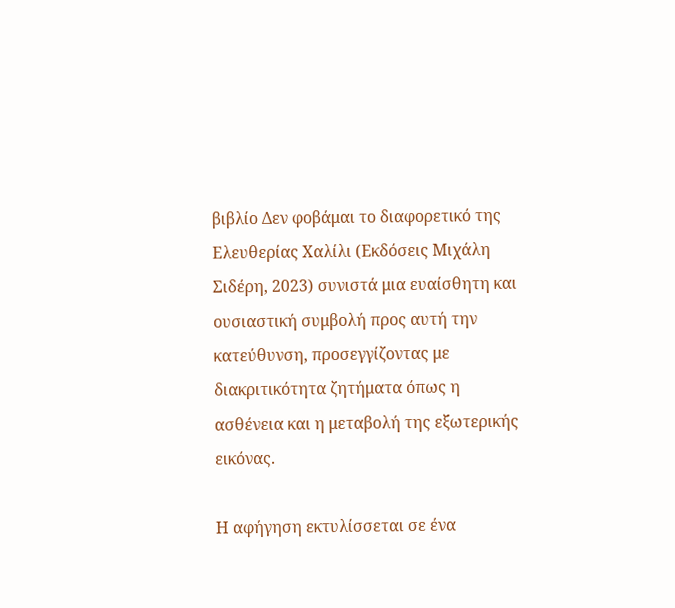βιβλίο Δεν φοβάμαι το διαφορετικό της Ελευθερίας Χαλίλι (Εκδόσεις Μιχάλη Σιδέρη, 2023) συνιστά μια ευαίσθητη και ουσιαστική συμβολή προς αυτή την κατεύθυνση, προσεγγίζοντας με διακριτικότητα ζητήματα όπως η ασθένεια και η μεταβολή της εξωτερικής εικόνας.

Η αφήγηση εκτυλίσσεται σε ένα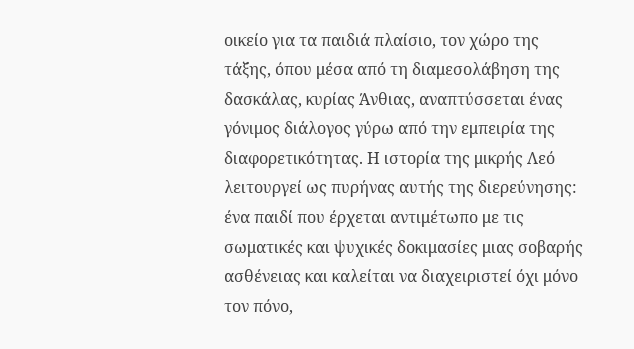οικείο για τα παιδιά πλαίσιο, τον χώρο της τάξης, όπου μέσα από τη διαμεσολάβηση της δασκάλας, κυρίας Άνθιας, αναπτύσσεται ένας γόνιμος διάλογος γύρω από την εμπειρία της διαφορετικότητας. Η ιστορία της μικρής Λεό λειτουργεί ως πυρήνας αυτής της διερεύνησης: ένα παιδί που έρχεται αντιμέτωπο με τις σωματικές και ψυχικές δοκιμασίες μιας σοβαρής ασθένειας και καλείται να διαχειριστεί όχι μόνο τον πόνο,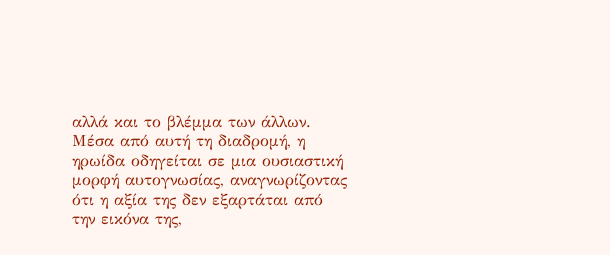αλλά και το βλέμμα των άλλων. Μέσα από αυτή τη διαδρομή, η ηρωίδα οδηγείται σε μια ουσιαστική μορφή αυτογνωσίας, αναγνωρίζοντας ότι η αξία της δεν εξαρτάται από την εικόνα της,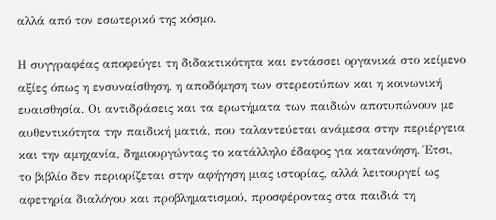αλλά από τον εσωτερικό της κόσμο.

Η συγγραφέας αποφεύγει τη διδακτικότητα και εντάσσει οργανικά στο κείμενο αξίες όπως η ενσυναίσθηση, η αποδόμηση των στερεοτύπων και η κοινωνική ευαισθησία. Οι αντιδράσεις και τα ερωτήματα των παιδιών αποτυπώνουν με αυθεντικότητα την παιδική ματιά, που ταλαντεύεται ανάμεσα στην περιέργεια και την αμηχανία, δημιουργώντας το κατάλληλο έδαφος για κατανόηση. Έτσι, το βιβλίο δεν περιορίζεται στην αφήγηση μιας ιστορίας, αλλά λειτουργεί ως αφετηρία διαλόγου και προβληματισμού, προσφέροντας στα παιδιά τη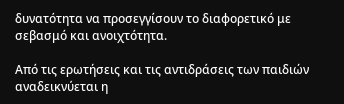δυνατότητα να προσεγγίσουν το διαφορετικό με σεβασμό και ανοιχτότητα.

Από τις ερωτήσεις και τις αντιδράσεις των παιδιών αναδεικνύεται η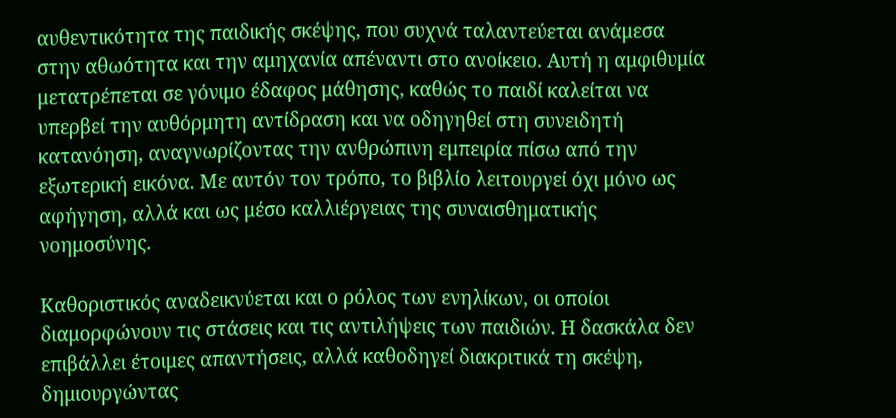αυθεντικότητα της παιδικής σκέψης, που συχνά ταλαντεύεται ανάμεσα στην αθωότητα και την αμηχανία απέναντι στο ανοίκειο. Αυτή η αμφιθυμία μετατρέπεται σε γόνιμο έδαφος μάθησης, καθώς το παιδί καλείται να υπερβεί την αυθόρμητη αντίδραση και να οδηγηθεί στη συνειδητή κατανόηση, αναγνωρίζοντας την ανθρώπινη εμπειρία πίσω από την εξωτερική εικόνα. Με αυτόν τον τρόπο, το βιβλίο λειτουργεί όχι μόνο ως αφήγηση, αλλά και ως μέσο καλλιέργειας της συναισθηματικής νοημοσύνης.

Καθοριστικός αναδεικνύεται και ο ρόλος των ενηλίκων, οι οποίοι διαμορφώνουν τις στάσεις και τις αντιλήψεις των παιδιών. Η δασκάλα δεν επιβάλλει έτοιμες απαντήσεις, αλλά καθοδηγεί διακριτικά τη σκέψη, δημιουργώντας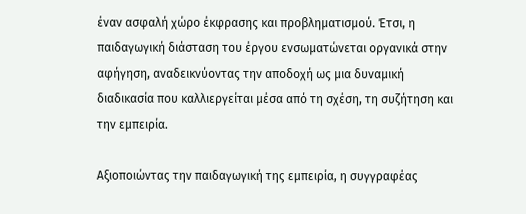έναν ασφαλή χώρο έκφρασης και προβληματισμού. Έτσι, η παιδαγωγική διάσταση του έργου ενσωματώνεται οργανικά στην αφήγηση, αναδεικνύοντας την αποδοχή ως μια δυναμική διαδικασία που καλλιεργείται μέσα από τη σχέση, τη συζήτηση και την εμπειρία.

Αξιοποιώντας την παιδαγωγική της εμπειρία, η συγγραφέας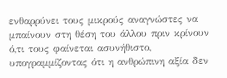ενθαρρύνει τους μικρούς αναγνώστες να μπαίνουν στη θέση του άλλου πριν κρίνουν ό,τι τους φαίνεται ασυνήθιστο, υπογραμμίζοντας ότι η ανθρώπινη αξία δεν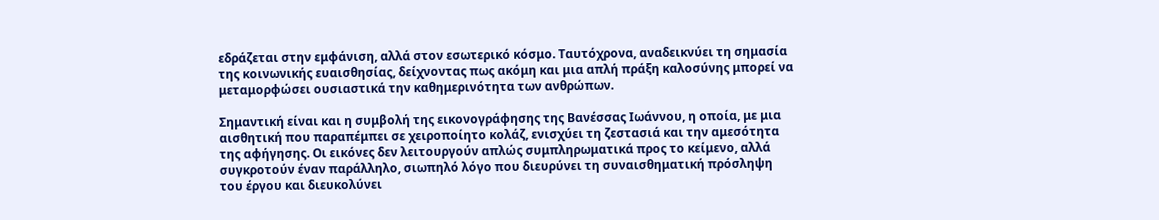εδράζεται στην εμφάνιση, αλλά στον εσωτερικό κόσμο. Ταυτόχρονα, αναδεικνύει τη σημασία της κοινωνικής ευαισθησίας, δείχνοντας πως ακόμη και μια απλή πράξη καλοσύνης μπορεί να μεταμορφώσει ουσιαστικά την καθημερινότητα των ανθρώπων.

Σημαντική είναι και η συμβολή της εικονογράφησης της Βανέσσας Ιωάννου, η οποία, με μια αισθητική που παραπέμπει σε χειροποίητο κολάζ, ενισχύει τη ζεστασιά και την αμεσότητα της αφήγησης. Οι εικόνες δεν λειτουργούν απλώς συμπληρωματικά προς το κείμενο, αλλά συγκροτούν έναν παράλληλο, σιωπηλό λόγο που διευρύνει τη συναισθηματική πρόσληψη του έργου και διευκολύνει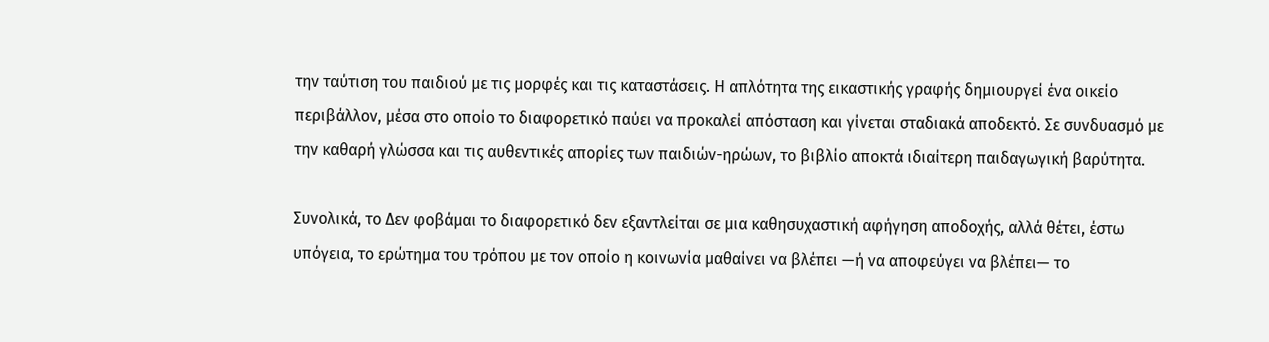την ταύτιση του παιδιού με τις μορφές και τις καταστάσεις. Η απλότητα της εικαστικής γραφής δημιουργεί ένα οικείο περιβάλλον, μέσα στο οποίο το διαφορετικό παύει να προκαλεί απόσταση και γίνεται σταδιακά αποδεκτό. Σε συνδυασμό με την καθαρή γλώσσα και τις αυθεντικές απορίες των παιδιών-ηρώων, το βιβλίο αποκτά ιδιαίτερη παιδαγωγική βαρύτητα.

Συνολικά, το Δεν φοβάμαι το διαφορετικό δεν εξαντλείται σε μια καθησυχαστική αφήγηση αποδοχής, αλλά θέτει, έστω υπόγεια, το ερώτημα του τρόπου με τον οποίο η κοινωνία μαθαίνει να βλέπει —ή να αποφεύγει να βλέπει— το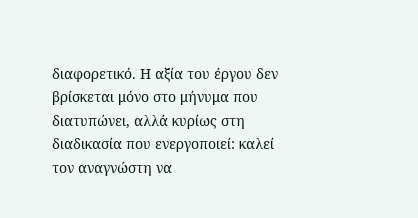διαφορετικό. Η αξία του έργου δεν βρίσκεται μόνο στο μήνυμα που διατυπώνει, αλλά κυρίως στη διαδικασία που ενεργοποιεί: καλεί τον αναγνώστη να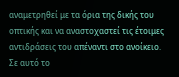αναμετρηθεί με τα όρια της δικής του οπτικής και να αναστοχαστεί τις έτοιμες αντιδράσεις του απέναντι στο ανοίκειο. Σε αυτό το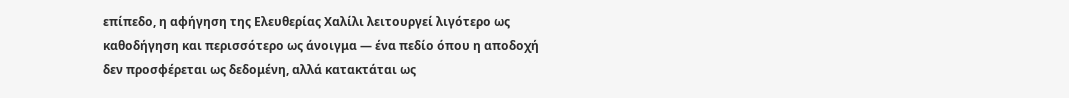επίπεδο, η αφήγηση της Ελευθερίας Χαλίλι λειτουργεί λιγότερο ως καθοδήγηση και περισσότερο ως άνοιγμα — ένα πεδίο όπου η αποδοχή δεν προσφέρεται ως δεδομένη, αλλά κατακτάται ως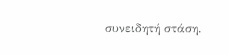συνειδητή στάση.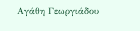Αγάθη Γεωργιάδου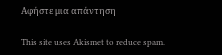Αφήστε μια απάντηση

This site uses Akismet to reduce spam.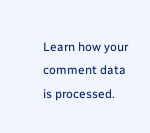Learn how your comment data is processed.